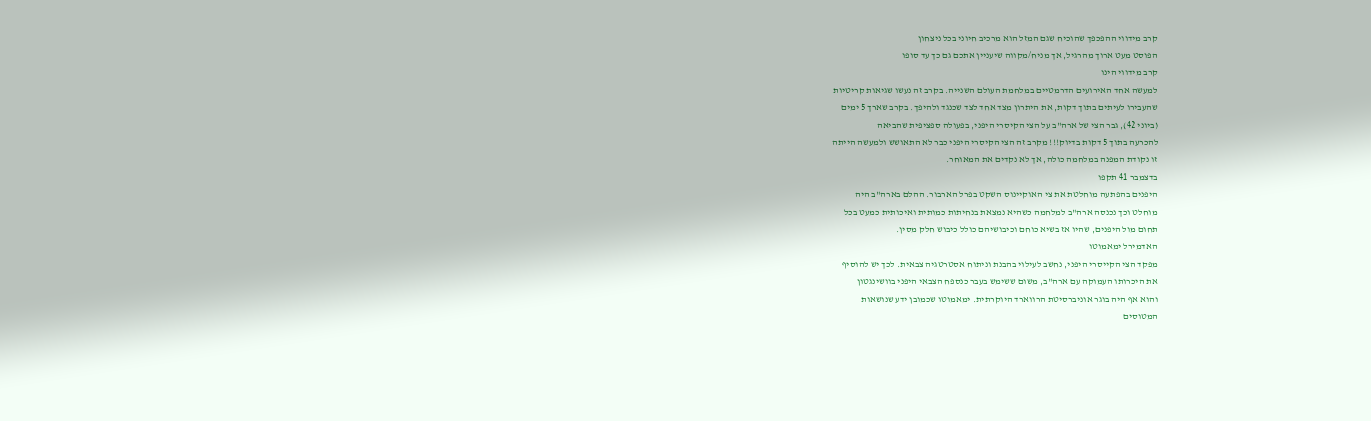קרב מידווי ההפכפך שהוכיח שגם המזל הוא מרכיב חיוני בכל ניצחון
הפוסט מעט ארוך מהרגיל, אך מניח/מקווה שיעניין אתכם גם כך עד סופו
קרב מידווי הינו
למעשה אחד האירועים הדרמטיים במלחמת העולם השנייה. בקרב זה נעשו שגיאות קריטיות
שהעבירו לעיתים בתוך דקות, את היתרון מצד אחד לצד שכנגד ולהיפך. בקרב שארך 5 ימים
(ביוני 42), גבר הצי של ארה"ב על הצי הקיסרי היפני, בפעולה ספציפית שהביאה
להכרעה בתוך 5 דקות בדיוק!!! מקרב זה הצי הקיסרי היפני כבר לא התאושש ולמעשה הייתה
זו נקודת המפנה במלחמה כולה, אך לא נקדים את המאוחר.
בדצמבר 41 תקפו
היפנים בהפתעה מוחלטת את צי האוקיינוס השקט בפרל הארבור. ההלם בארה"ב היה
מוחלט וכך נכנסה ארה"ב למלחמה כשהיא נמצאת בנחיתות כמותית ואיכותית כמעט בכל
תחום מול היפנים, שהיו אז בשיא כוחם וכיבושיהם כולל כיבוש חלק מסין.
האדמירל ימאמוטו
מפקד הצי הקייסרי היפני, נחשב לעילוי בהבנת וניתוח אסטרטגיה צבאית. לכך יש להוסיף
את היכרותו העמוקה עם ארה"ב, משום ששימש בעבר כנספח הצבאי היפני בוושינגטון
והוא אף היה בוגר אוניברסיטת הרווארד היוקרתית. ימאמוטו שכמובן ידע שנושאות
המטוסים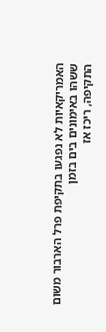האמריקאיות לא נפגעו בתקיפת פרל הארבור משום ששהו באימונים בים בזמן
התקיפה, ריכז אז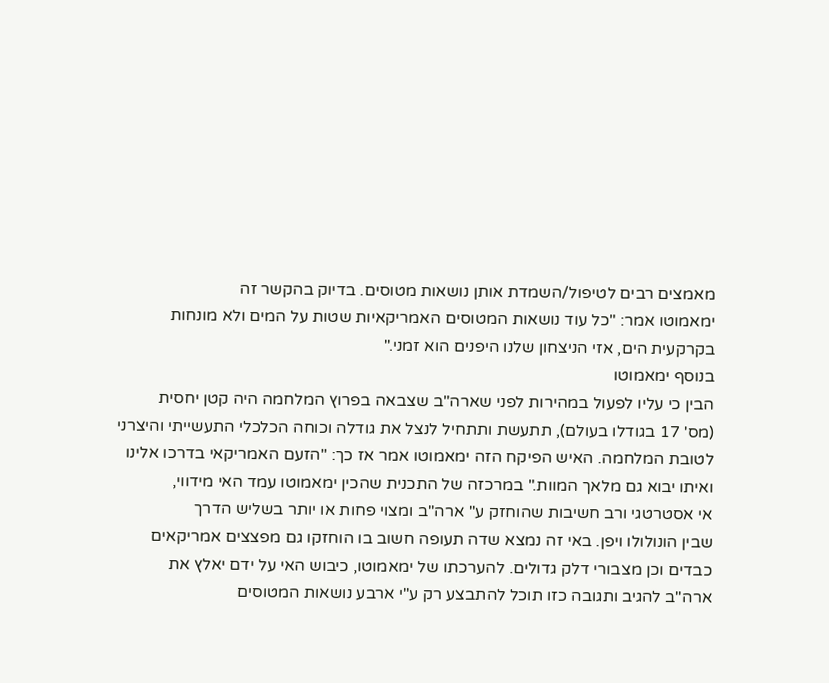מאמצים רבים לטיפול/השמדת אותן נושאות מטוסים. בדיוק בהקשר זה
ימאמוטו אמר: "כל עוד נושאות המטוסים האמריקאיות שטות על המים ולא מונחות
בקרקעית הים, אזי הניצחון שלנו היפנים הוא זמני."
בנוסף ימאמוטו
הבין כי עליו לפעול במהירות לפני שארה"ב שצבאה בפרוץ המלחמה היה קטן יחסית
(מס' 17 בגודלו בעולם), תתעשת ותתחיל לנצל את גודלה וכוחה הכלכלי התעשייתי והיצרני
לטובת המלחמה. האיש הפיקח הזה ימאמוטו אמר אז כך: "הזעם האמריקאי בדרכו אלינו
ואיתו יבוא גם מלאך המוות." במרכזה של התכנית שהכין ימאמוטו עמד האי מידווי,
אי אסטרטגי ורב חשיבות שהוחזק ע" ארה"ב ומצוי פחות או יותר בשליש הדרך
שבין הונולולו ויפן. באי זה נמצא שדה תעופה חשוב בו הוחזקו גם מפצצים אמריקאים
כבדים וכן מצבורי דלק גדולים. להערכתו של ימאמוטו, כיבוש האי על ידם יאלץ את
ארה"ב להגיב ותגובה כזו תוכל להתבצע רק ע"י ארבע נושאות המטוסים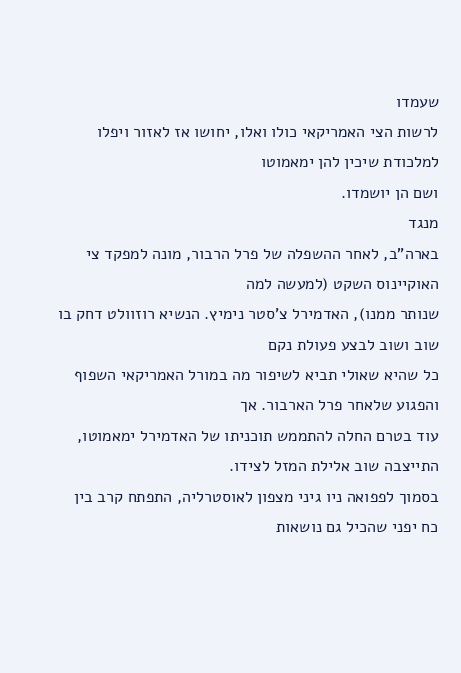שעמדו
לרשות הצי האמריקאי כולו ואלו, יחושו אז לאזור ויפלו למלכודת שיכין להן ימאמוטו
ושם הן יושמדו.
מנגד
בארה"ב, לאחר ההשפלה של פרל הרבור, מונה למפקד צי האוקיינוס השקט (למעשה למה
שנותר ממנו), האדמירל צ'סטר נימיץ. הנשיא רוזוולט דחק בו שוב ושוב לבצע פעולת נקם
כל שהיא שאולי תביא לשיפור מה במורל האמריקאי השפוף והפגוע שלאחר פרל הארבור. אך
עוד בטרם החלה להתממש תוכניתו של האדמירל ימאמוטו, התייצבה שוב אלילת המזל לצידו.
בסמוך לפפואה ניו גיני מצפון לאוסטרליה, התפתח קרב בין כח יפני שהכיל גם נושאות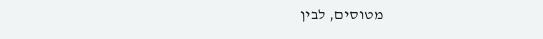מטוסים, לבין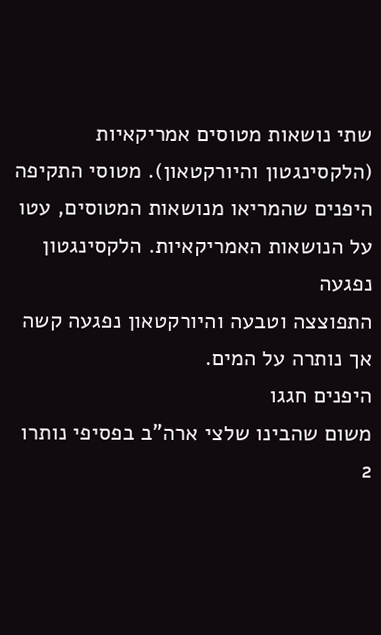שתי נושאות מטוסים אמריקאיות (הלקסינגטון והיורקטאון). מטוסי התקיפה
היפנים שהמריאו מנושאות המטוסים, עטו על הנושאות האמריקאיות. הלקסינגטון נפגעה
התפוצצה וטבעה והיורקטאון נפגעה קשה אך נותרה על המים.
היפנים חגגו
משום שהבינו שלצי ארה"ב בפסיפי נותרו 2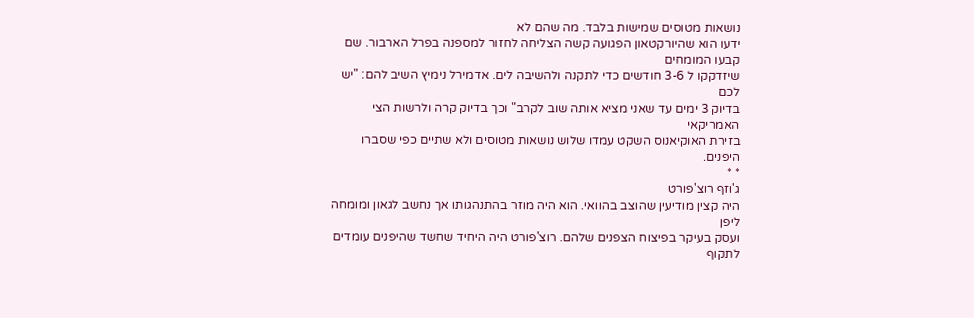נושאות מטוסים שמישות בלבד. מה שהם לא
ידעו הוא שהיורקטאון הפגועה קשה הצליחה לחזור למספנה בפרל הארבור. שם קבעו המומחים
שיזדקקו ל 3-6 חודשים כדי לתקנה ולהשיבה לים. אדמירל נימיץ השיב להם: "יש לכם
בדיוק 3 ימים עד שאני מציא אותה שוב לקרב" וכך בדיוק קרה ולרשות הצי האמריקאי
בזירת האוקיאנוס השקט עמדו שלוש נושאות מטוסים ולא שתיים כפי שסברו היפנים.
* *
ג'וזף רוצ'פורט
היה קצין מודיעין שהוצב בהוואי. הוא היה מוזר בהתנהגותו אך נחשב לגאון ומומחה ליפן
ועסק בעיקר בפיצוח הצפנים שלהם. רוצ'פורט היה היחיד שחשד שהיפנים עומדים לתקוף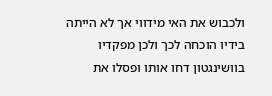ולכבוש את האי מידווי אך לא הייתה בידיו הוכחה לכך ולכן מפקדיו בוושינגטון דחו אותו ופסלו את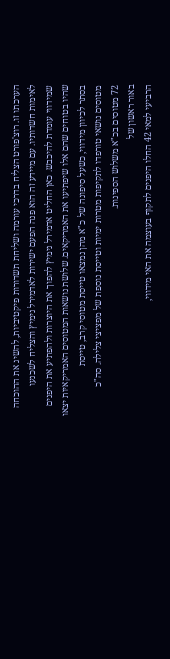הערכתו זו. רוצ'פורט הצליח בדרכי עורמה ושליחת תשדורות פיקטיביות, להשיג את ההוכחה
לאימות חשדותיו. עם מיידע זה הוא פנה הפעם ישירות לאדמירל נימיץ והצליח לשכנעו
שמידווי עומדת להיכבש. כאן החליט אדמירל נימיץ להפוך את היוצרות ולהפתיע את היפנים
שהיו בטוחים שהם אלו שיפתיעו את האמריקאים. שלושת נושאות המטוסים האמריקאיות יצאו
בסתר לכיוון מידווי, כשעל סיפונה של כ"א מהן נמצאו טייסת מטוסי קרב, טייסת
מטוסים נושאי טורפדו לתקיפות מטרות ימיות וטייסת נוספת של מפציצי צלילה. סה"כ
72 מטוסים בכ"א משלוש הספינות.
באור ראשון של
הרביעי למאי 42 החלו היפנים לתקוף בעוצמה את האי מידווי,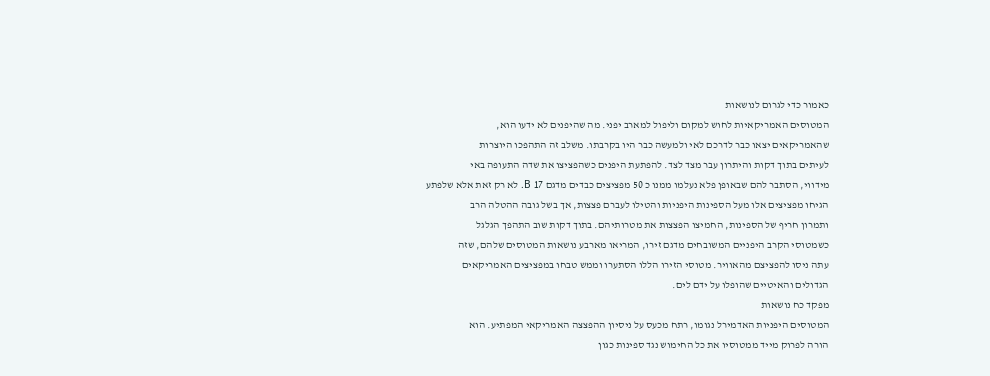כאמור כדי לגרום לנושאות
המטוסים האמריקאיות לחוש למקום וליפול למארב יפני. מה שהיפנים לא ידעו הוא,
שהאמריקאים יצאו כבר לדרכם לאי ולמעשה כבר היו בקרבתו. משלב זה התהפכו היוצרות
לעיתים בתוך דקות והיתרון עבר מצד לצד. להפתעת היפנים כשהפציצו את שדה התעופה באי
מידווי, הסתבר להם שבאופן פלא נעלמו ממנו כ 50 מפציצים כבדים מדגם 17 B. לא רק זאת אלא שלפתע
הגיחו מפציצים אלו מעל הספינות היפניות והטילו לעברם פצצות, אך בשל גובה ההטלה הרב
ותמרון חריף של הספינות, החמיצו הפצצות את מטרותיהם. בתוך דקות שוב התהפך הגלגל
כשמטוסי הקרב היפניים המשובחים מדגם זירו, המריאו מארבע נושאות המטוסים שלהם, שזה
עתה ניסו להפציצם מהאוויר. מטוסי הזירו הללו הסתערו וממש טבחו במפציצים האמריקאים
הגדולים והאיטיים שהופלו על ידם לים.
מפקד כח נושאות
המטוסים היפניות האדמירל נגומו, רתח מכעס על ניסיון ההפצצה האמריקאי המפתיע. הוא
הורה לפרוק מייד ממטוסיו את כל החימוש נגד ספינות כגון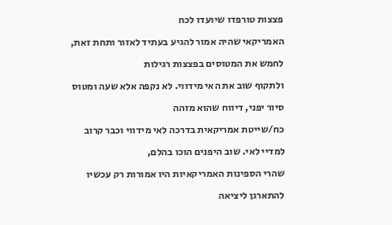פצצות טורפדו שיועדו לכח
האמריקאי שהיה אמור להגיע בעתיד לאזור ותחת זאת, לחמש את המטוסים בפצצות רגילות
ולתקוף שוב את האי מידווי. לא נקפה אלא שעה ומטוס סיור יפני, דיווח שהוא מזהה
כח/שייטת אמריקאית בדרכה לאי מידווי וכבר קרוב למדיי לאי. שוב היפנים הוכו בהלם,
שהרי הספינות האמריקאיות היו אמורות רק עכשיו להתארגן ליציאה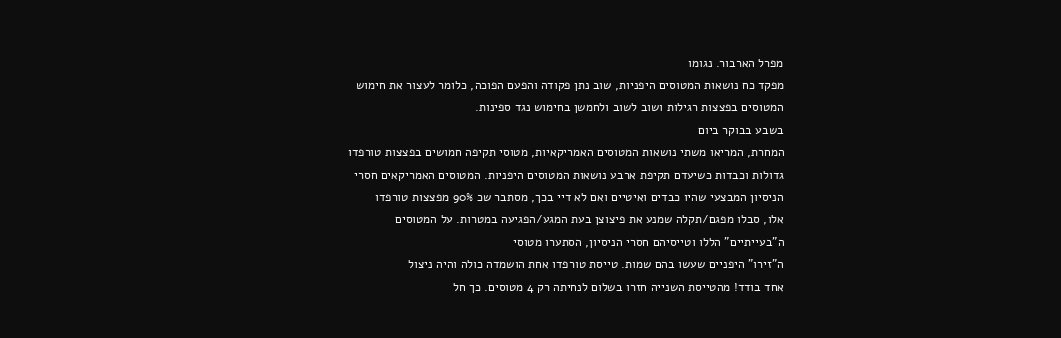מפרל הארבור. נגומו
מפקד כח נושאות המטוסים היפניות, שוב נתן פקודה והפעם הפוכה, כלומר לעצור את חימוש
המטוסים בפצצות רגילות ושוב לשוב ולחמשן בחימוש נגד ספינות.
בשבע בבוקר ביום
המחרת, המריאו משתי נושאות המטוסים האמריקאיות, מטוסי תקיפה חמושים בפצצות טורפדו
גדולות וכבדות כשיעדם תקיפת ארבע נושאות המטוסים היפניות. המטוסים האמריקאים חסרי
הניסיון המבצעי שהיו כבדים ואיטיים ואם לא דיי בכך, מסתבר שכ 90% מפצצות טורפדו
אלו, סבלו מפגם/תקלה שמנע את פיצוצן בעת המגע/הפגיעה במטרות. על המטוסים
ה"בעייתיים" הללו וטייסיהם חסרי הניסיון, הסתערו מטוסי
ה"זירו" היפניים שעשו בהם שמות. טייסת טורפדו אחת הושמדה כולה והיה ניצול
אחד בודד! מהטייסת השנייה חזרו בשלום לנחיתה רק 4 מטוסים. כך חל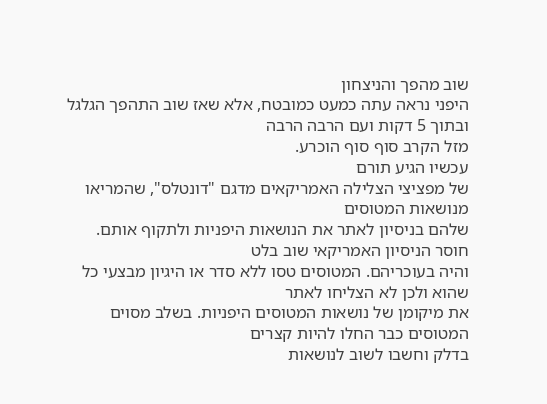שוב מהפך והניצחון
היפני נראה עתה כמעט כמובטח, אלא שאז שוב התהפך הגלגל ובתוך 5 דקות ועם הרבה הרבה
מזל הקרב סוף סוף הוכרע.
עכשיו הגיע תורם
של מפציצי הצלילה האמריקאים מדגם "דונטלס", שהמריאו מנושאות המטוסים
שלהם בניסיון לאתר את הנושאות היפניות ולתקוף אותם. חוסר הניסיון האמריקאי שוב בלט
והיה בעוכריהם. המטוסים טסו ללא סדר או היגיון מבצעי כל שהוא ולכן לא הצליחו לאתר
את מיקומן של נושאות המטוסים היפניות. בשלב מסוים המטוסים כבר החלו להיות קצרים
בדלק וחשבו לשוב לנושאות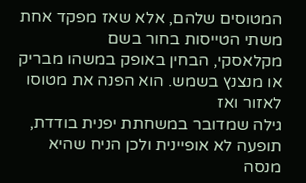המטוסים שלהם, אלא שאז מפקד אחת משתי הטייסות בחור בשם
מקלאסקי, הבחין באופק במשהו מבריק או מנצנץ בשמש. הוא הפנה את מטוסו לאזור ואז
גילה שמדובר במשחתת יפנית בודדת, תופעה לא אופיינית ולכן הניח שהיא מנסה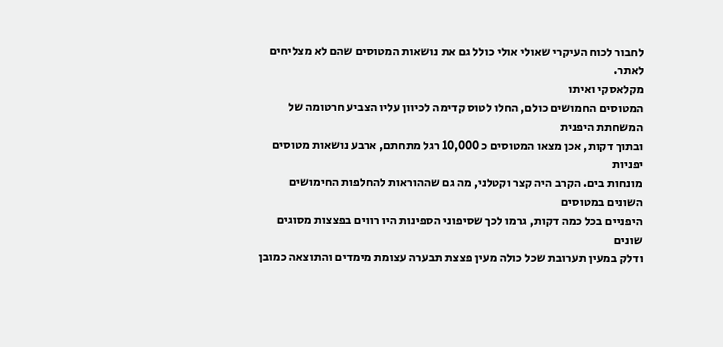לחבור לכוח העיקרי שאולי אולי כולל גם את נושאות המטוסים שהם לא מצליחים לאתר.
מקלאסקי ואיתו
המטוסים החמושים כולם, החלו לטוס קדימה לכיוון עליו הצביע חרטומה של המשחתת היפנית
ובתוך דקות, אכן מצאו המטוסים כ 10,000 רגל מתחתם, ארבע נושאות מטוסים יפניות
מונחות בים. הקרב היה קצר וקטלני, מה גם שההוראות להחלפות החימושים השונים במטוסים
היפניים בכל כמה דקות, גרמו לכך שסיפוני הספינות היו רווים בפצצות מסוגים שונים
ודלק במעין תערובת שכל כולה מעין פצצת תבערה עצומת מימדים והתוצאה כמובן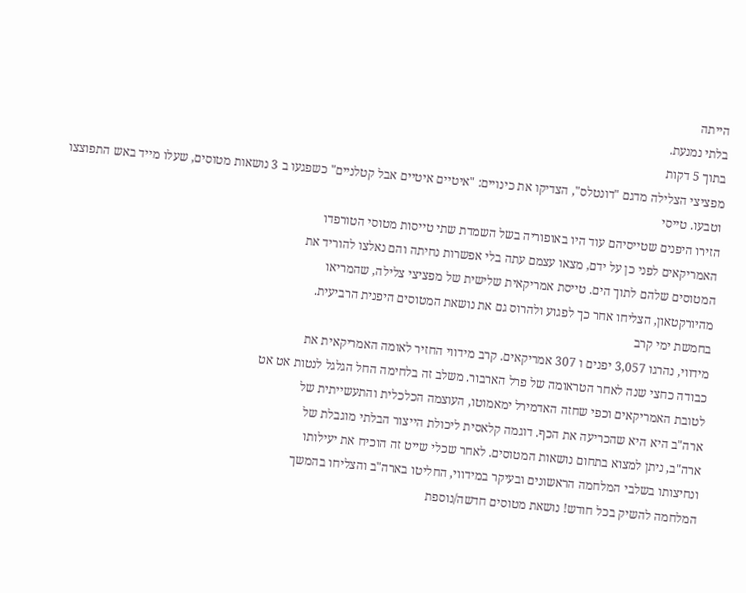הייתה
בלתי נמנעת.
בתוך 5 דקות
מפציצי הצלילה מדגם "דונטלס", הצדיקו את כינויים: "איטיים איטיים אבל קטלניים" כשפגעו ב 3 נושאות מטוסים, שעלו מייד באש התפוצצו וטבעו. טייסי
הזירו היפנים שטייסיהם עוד היו באופוריה בשל השמדת שתי טייסות מטוסי הטורפדו
האמריקאים לפני כן על ידם, מצאו עצמם עתה בלי אפשרות נחיתה והם נאלצו להוריד את
המטוסים שלהם לתוך הים. טייסת אמריקאית שלישית של מפציצי צלילה, שהמריאו
מהיורקטאון, הצליחו אחר כך לפגוע ולהרוס גם את נושאת המטוסים היפנית הרביעית.
בחמשת ימי קרב
מידווי, נהרגו 3,057 יפנים ו 307 אמריקאים. קרב מידווי החזיר לאומה האמריקאית את
כבודה כחצי שנה לאחר הטראומה של פרל הארבור. משלב זה בלחימה החל הגלגל לנטות אט אט
לטובת האמריקאים וכפי שחזה האדמירל ימאמוטו, העוצמה הכלכלית והתעשייתית של
ארה"ב היא היא שהכריעה את הכף. דוגמה קלאסית ליכולת הייצור הבלתי מוגבלת של
ארה"ב, ניתן למצוא בתחום נושאות המטוסים. לאחר שכלי שייט זה הוכיח את יעילותו
ונחיצותו בשלבי המלחמה הראשונים ובעיקר במידווי, החליטו בארה"ב והצליחו בהמשך
המלחמה להשיק בכל חודש! נושאת מטוסים חדשה/נוספת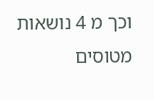וכך מ 4 נושאות
מטוסים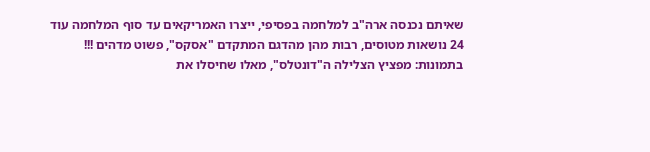שאיתם נכנסה ארה"ב למלחמה בפסיפי, ייצרו האמריקאים עד סוף המלחמה עוד
24 נושאות מטוסים, רבות מהן מהדגם המתקדם "אסקס", פשוט מדהים !!!
בתמונות: מפציץ הצלילה ה"דונטלס", מאלו שחיסלו את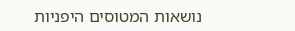נושאות המטוסים היפניות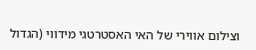וצילום אווירי של האי האסטרטגי מידווי (הגדול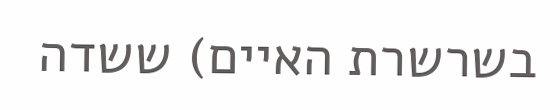בשרשרת האיים) ששדה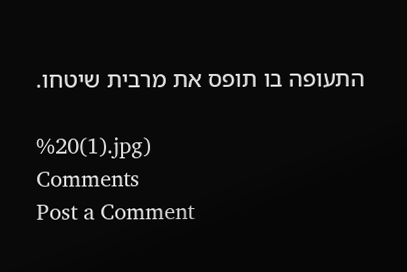התעופה בו תופס את מרבית שיטחו.

%20(1).jpg)
Comments
Post a Comment